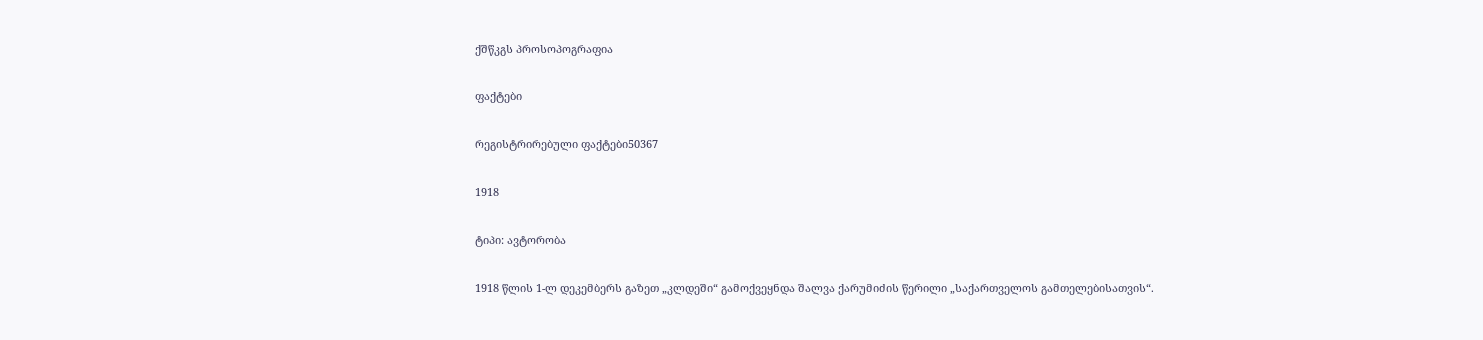ქშწკგს პროსოპოგრაფია

ფაქტები

რეგისტრირებული ფაქტები50367

1918

ტიპი: ავტორობა

1918 წლის 1-ლ დეკემბერს გაზეთ „კლდეში“ გამოქვეყნდა შალვა ქარუმიძის წერილი „საქართველოს გამთელებისათვის“.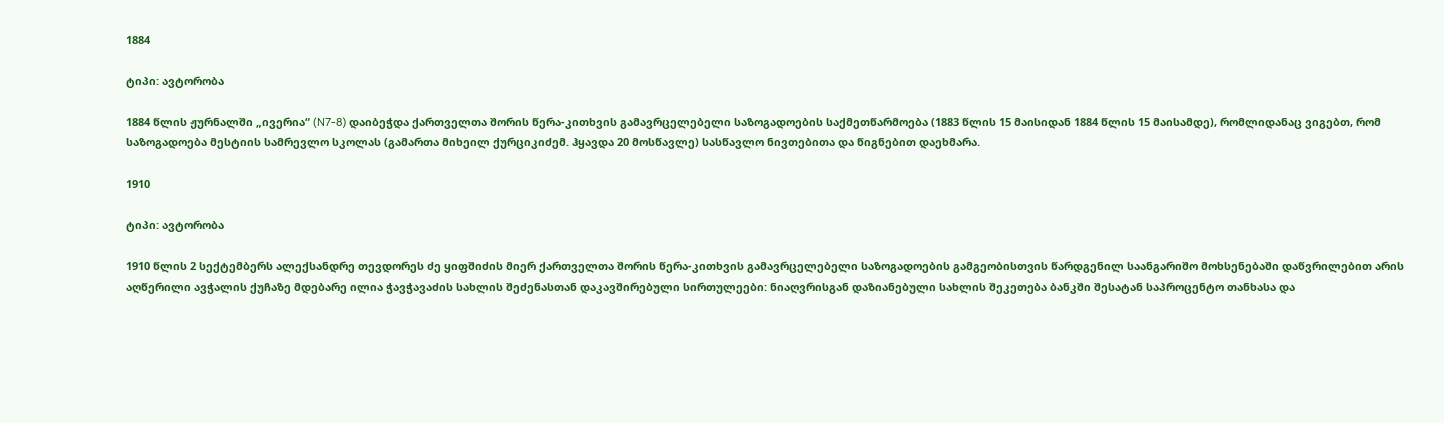1884

ტიპი: ავტორობა

1884 წლის ჟურნალში „ივერია“ (N7-8) დაიბეჭდა ქართველთა შორის წერა-კითხვის გამავრცელებელი საზოგადოების საქმეთწარმოება (1883 წლის 15 მაისიდან 1884 წლის 15 მაისამდე), რომლიდანაც ვიგებთ, რომ საზოგადოება მესტიის სამრევლო სკოლას (გამართა მიხეილ ქურციკიძემ. ჰყავდა 20 მოსწავლე) სასწავლო ნივთებითა და წიგნებით დაეხმარა.

1910

ტიპი: ავტორობა

1910 წლის 2 სექტემბერს ალექსანდრე თევდორეს ძე ყიფშიძის მიერ ქართველთა შორის წერა-კითხვის გამავრცელებელი საზოგადოების გამგეობისთვის წარდგენილ საანგარიშო მოხსენებაში დაწვრილებით არის აღწერილი ავჭალის ქუჩაზე მდებარე ილია ჭავჭავაძის სახლის შეძენასთან დაკავშირებული სირთულეები: ნიაღვრისგან დაზიანებული სახლის შეკეთება ბანკში შესატან საპროცენტო თანხასა და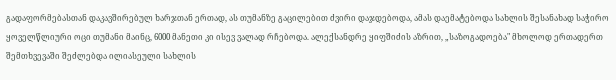გადაფორმებასთან დაკავშირებულ ხარჯთან ერთად, ას თუმანზე გაცილებით ძვირი დაჯდებოდა, ამას დაემატებოდა სახლის შესანახად საჭირო ყოველწლიური ოცი თუმანი მაინც, 6000 მანეთი კი ისევ ვალად რჩებოდა. ალექსანდრე ყიფშიძის აზრით, „საზოგადოება" მხოლოდ ერთადერთ შემთხვევაში შეძლებდა ილიასეული სახლის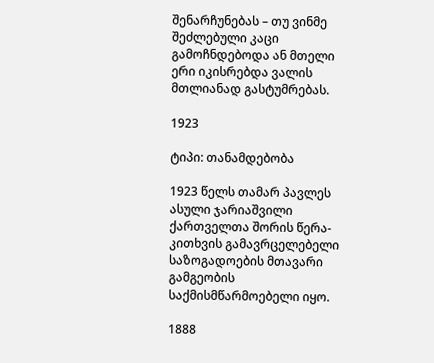შენარჩუნებას – თუ ვინმე შეძლებული კაცი გამოჩნდებოდა ან მთელი ერი იკისრებდა ვალის მთლიანად გასტუმრებას.

1923

ტიპი: თანამდებობა

1923 წელს თამარ პავლეს ასული ჯარიაშვილი ქართველთა შორის წერა-კითხვის გამავრცელებელი საზოგადოების მთავარი გამგეობის საქმისმწარმოებელი იყო.

1888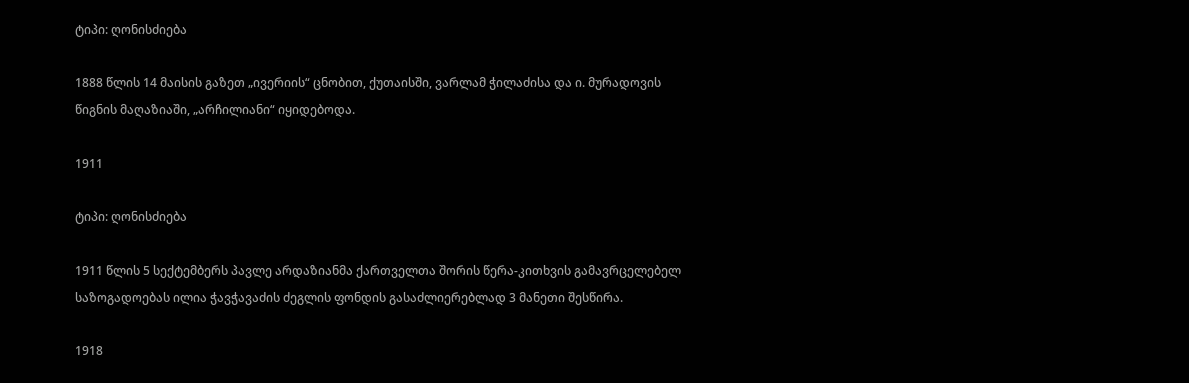ტიპი: ღონისძიება

1888 წლის 14 მაისის გაზეთ „ივერიის“ ცნობით, ქუთაისში, ვარლამ ჭილაძისა და ი. მურადოვის წიგნის მაღაზიაში, „არჩილიანი“ იყიდებოდა.

1911

ტიპი: ღონისძიება

1911 წლის 5 სექტემბერს პავლე არდაზიანმა ქართველთა შორის წერა-კითხვის გამავრცელებელ საზოგადოებას ილია ჭავჭავაძის ძეგლის ფონდის გასაძლიერებლად 3 მანეთი შესწირა.

1918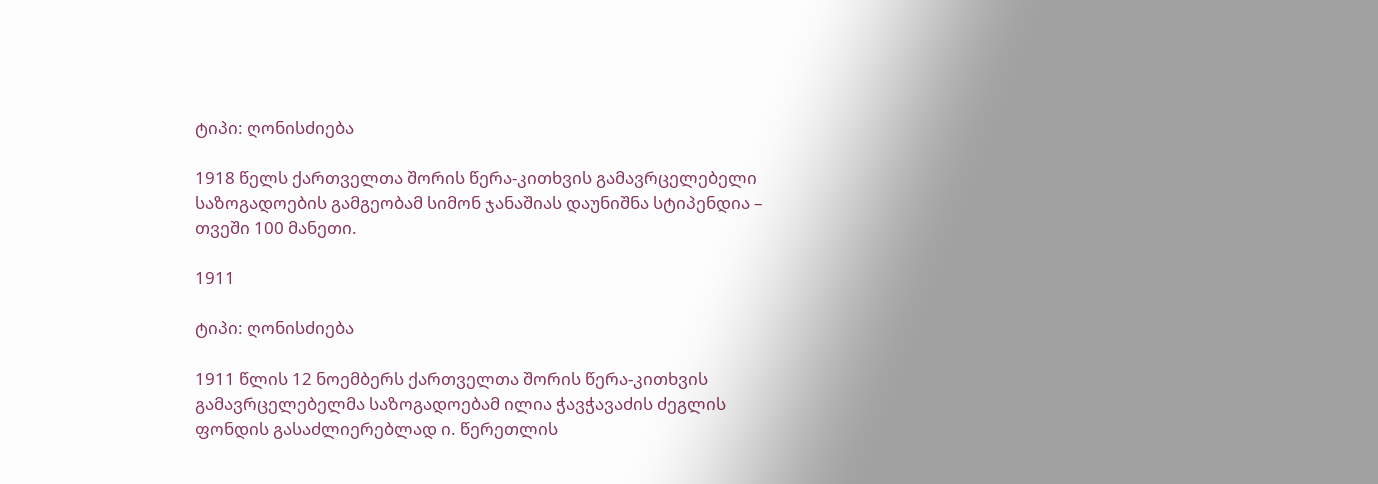ტიპი: ღონისძიება

1918 წელს ქართველთა შორის წერა-კითხვის გამავრცელებელი საზოგადოების გამგეობამ სიმონ ჯანაშიას დაუნიშნა სტიპენდია – თვეში 100 მანეთი.

1911

ტიპი: ღონისძიება

1911 წლის 12 ნოემბერს ქართველთა შორის წერა-კითხვის გამავრცელებელმა საზოგადოებამ ილია ჭავჭავაძის ძეგლის ფონდის გასაძლიერებლად ი. წერეთლის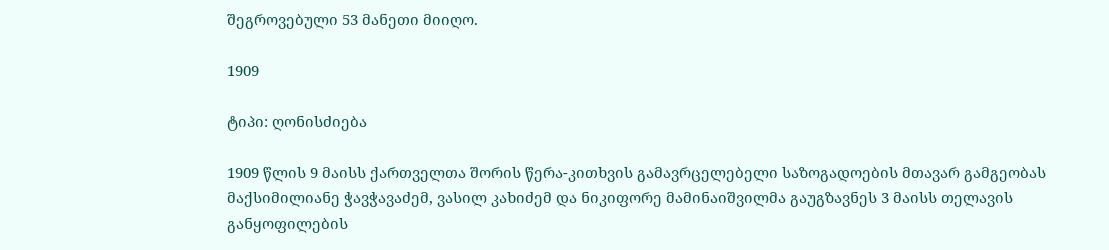შეგროვებული 53 მანეთი მიიღო.

1909

ტიპი: ღონისძიება

1909 წლის 9 მაისს ქართველთა შორის წერა-კითხვის გამავრცელებელი საზოგადოების მთავარ გამგეობას მაქსიმილიანე ჭავჭავაძემ, ვასილ კახიძემ და ნიკიფორე მამინაიშვილმა გაუგზავნეს 3 მაისს თელავის განყოფილების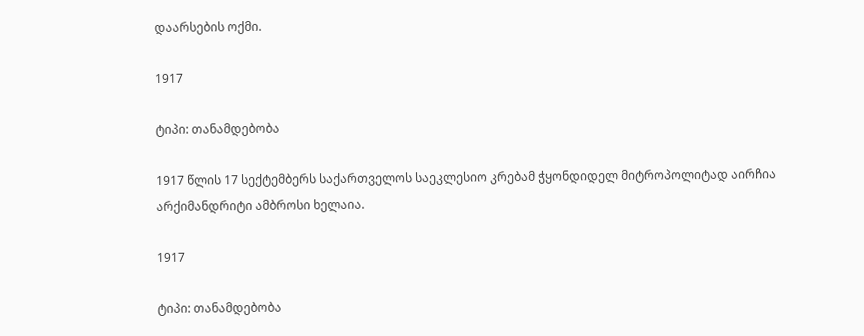დაარსების ოქმი.

1917

ტიპი: თანამდებობა

1917 წლის 17 სექტემბერს საქართველოს საეკლესიო კრებამ ჭყონდიდელ მიტროპოლიტად აირჩია არქიმანდრიტი ამბროსი ხელაია.

1917

ტიპი: თანამდებობა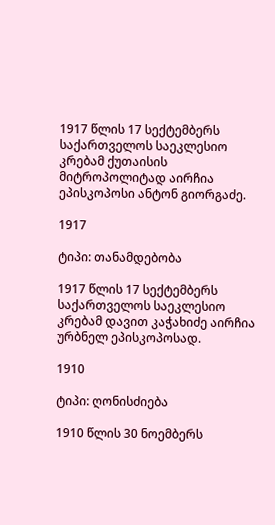1917 წლის 17 სექტემბერს საქართველოს საეკლესიო კრებამ ქუთაისის მიტროპოლიტად აირჩია ეპისკოპოსი ანტონ გიორგაძე.

1917

ტიპი: თანამდებობა

1917 წლის 17 სექტემბერს საქართველოს საეკლესიო კრებამ დავით კაჭახიძე აირჩია ურბნელ ეპისკოპოსად.

1910

ტიპი: ღონისძიება

1910 წლის 30 ნოემბერს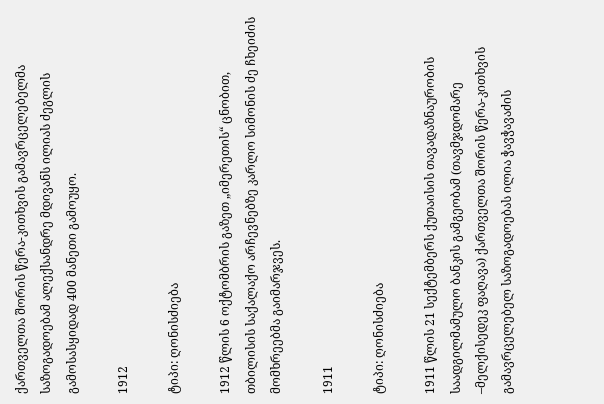ქართველთა შორის წერა-კითხვის გამავრცელებელმა საზოგადოებამ ალექსანდრე მდივანს ილიას ძეგლის გამოსასყიდად 400 მანეთი გამოუყო.

1912

ტიპი: ღონისძიება

1912 წლის 6 ოქტომბრის გაზეთ „იმერეთის“ ცნობით, თბილისის საქალაქო არჩევნებზე კარლო სიმონის ძე ჩხეიძის მომხრეებმა გაიმარჯვეს.

1911

ტიპი: ღონისძიება

1911 წლის 21 სექტემბერს ქუთაისის თავადაზნაურობის საადგილმამულო ბანკის გამგეობამ (თავმჯდომარე –მელქისედეკ ფაღავა) ქართველთა შორის წერა-კითხვის გამავრცელებელ საზოგადოებას ილია ჭავჭავაძის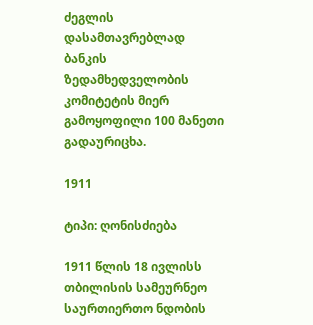ძეგლის დასამთავრებლად ბანკის ზედამხედველობის კომიტეტის მიერ გამოყოფილი 100 მანეთი გადაურიცხა.

1911

ტიპი: ღონისძიება

1911 წლის 18 ივლისს თბილისის სამეურნეო საურთიერთო ნდობის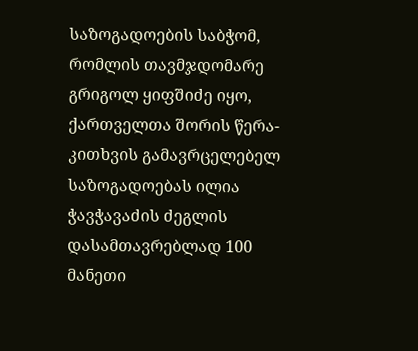საზოგადოების საბჭომ, რომლის თავმჯდომარე გრიგოლ ყიფშიძე იყო, ქართველთა შორის წერა-კითხვის გამავრცელებელ საზოგადოებას ილია ჭავჭავაძის ძეგლის დასამთავრებლად 100 მანეთი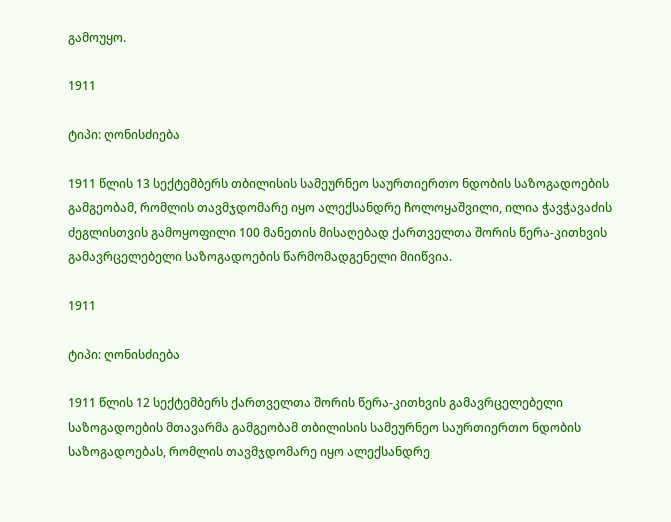გამოუყო.

1911

ტიპი: ღონისძიება

1911 წლის 13 სექტემბერს თბილისის სამეურნეო საურთიერთო ნდობის საზოგადოების გამგეობამ, რომლის თავმჯდომარე იყო ალექსანდრე ჩოლოყაშვილი, ილია ჭავჭავაძის ძეგლისთვის გამოყოფილი 100 მანეთის მისაღებად ქართველთა შორის წერა-კითხვის გამავრცელებელი საზოგადოების წარმომადგენელი მიიწვია.

1911

ტიპი: ღონისძიება

1911 წლის 12 სექტემბერს ქართველთა შორის წერა-კითხვის გამავრცელებელი საზოგადოების მთავარმა გამგეობამ თბილისის სამეურნეო საურთიერთო ნდობის საზოგადოებას, რომლის თავმჯდომარე იყო ალექსანდრე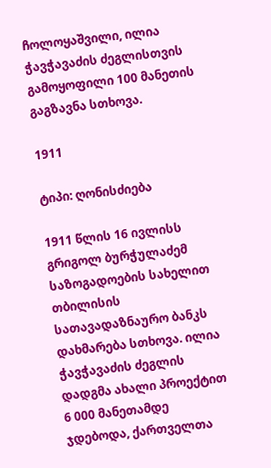ჩოლოყაშვილი, ილია ჭავჭავაძის ძეგლისთვის გამოყოფილი 100 მანეთის გაგზავნა სთხოვა.

1911

ტიპი: ღონისძიება

1911 წლის 16 ივლისს გრიგოლ ბურჭულაძემ საზოგადოების სახელით თბილისის სათავადაზნაურო ბანკს დახმარება სთხოვა. ილია ჭავჭავაძის ძეგლის დადგმა ახალი პროექტით 6 000 მანეთამდე ჯდებოდა, ქართველთა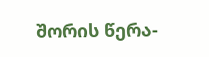შორის წერა-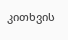კითხვის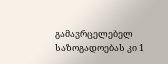გამავრცელებელ საზოგადოებას კი 1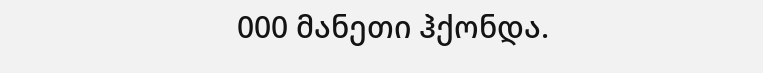000 მანეთი ჰქონდა.